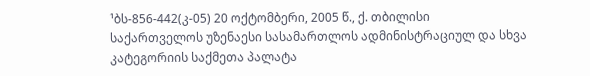¹ბს-856-442(კ-05) 20 ოქტომბერი, 2005 წ., ქ. თბილისი
საქართველოს უზენაესი სასამართლოს ადმინისტრაციულ და სხვა კატეგორიის საქმეთა პალატა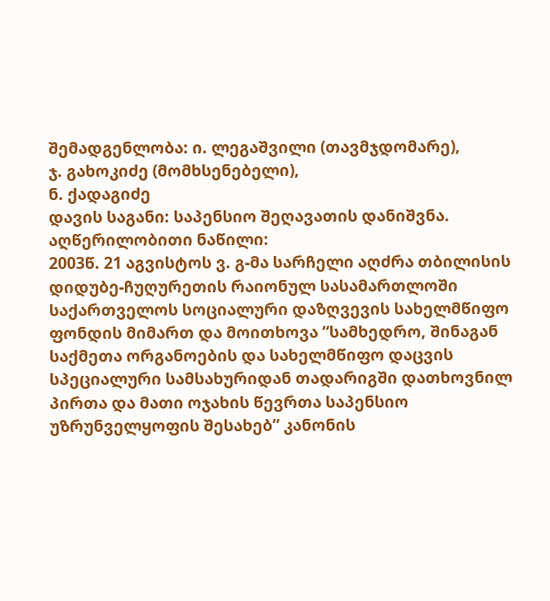შემადგენლობა: ი. ლეგაშვილი (თავმჯდომარე),
ჯ. გახოკიძე (მომხსენებელი),
ნ. ქადაგიძე
დავის საგანი: საპენსიო შეღავათის დანიშვნა.
აღწერილობითი ნაწილი:
2003წ. 21 აგვისტოს ვ. გ-მა სარჩელი აღძრა თბილისის დიდუბე-ჩუღურეთის რაიონულ სასამართლოში საქართველოს სოციალური დაზღვევის სახელმწიფო ფონდის მიმართ და მოითხოვა “სამხედრო, შინაგან საქმეთა ორგანოების და სახელმწიფო დაცვის სპეციალური სამსახურიდან თადარიგში დათხოვნილ პირთა და მათი ოჯახის წევრთა საპენსიო უზრუნველყოფის შესახებ” კანონის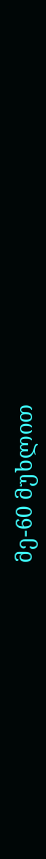მე-60 მუხლით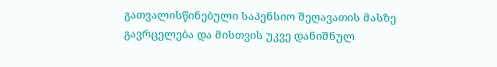გათვალისწინებული საპენსიო შეღავათის მასზე გავრცელება და მისთვის უკვე დანიშნულ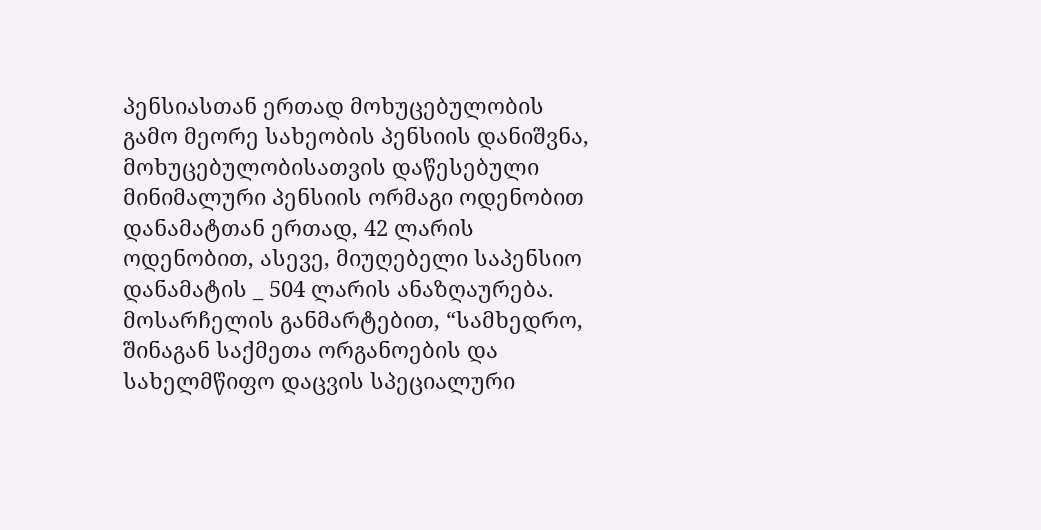პენსიასთან ერთად მოხუცებულობის გამო მეორე სახეობის პენსიის დანიშვნა, მოხუცებულობისათვის დაწესებული მინიმალური პენსიის ორმაგი ოდენობით დანამატთან ერთად, 42 ლარის ოდენობით, ასევე, მიუღებელი საპენსიო დანამატის _ 504 ლარის ანაზღაურება.
მოსარჩელის განმარტებით, “სამხედრო, შინაგან საქმეთა ორგანოების და სახელმწიფო დაცვის სპეციალური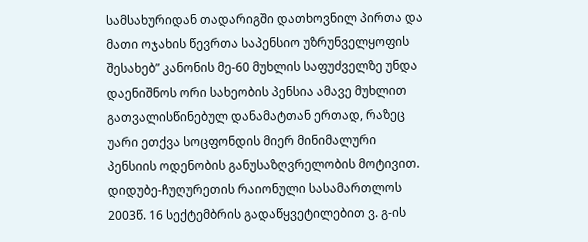სამსახურიდან თადარიგში დათხოვნილ პირთა და მათი ოჯახის წევრთა საპენსიო უზრუნველყოფის შესახებ” კანონის მე-60 მუხლის საფუძველზე უნდა დაენიშნოს ორი სახეობის პენსია ამავე მუხლით გათვალისწინებულ დანამატთან ერთად, რაზეც უარი ეთქვა სოცფონდის მიერ მინიმალური პენსიის ოდენობის განუსაზღვრელობის მოტივით.
დიდუბე-ჩუღურეთის რაიონული სასამართლოს 2003წ. 16 სექტემბრის გადაწყვეტილებით ვ. გ-ის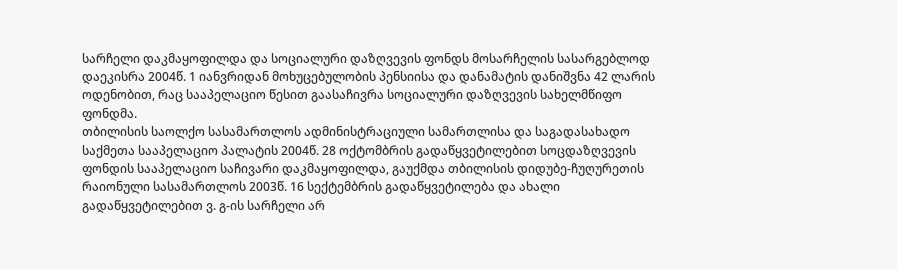სარჩელი დაკმაყოფილდა და სოციალური დაზღვევის ფონდს მოსარჩელის სასარგებლოდ დაეკისრა 2004წ. 1 იანვრიდან მოხუცებულობის პენსიისა და დანამატის დანიშვნა 42 ლარის ოდენობით, რაც სააპელაციო წესით გაასაჩივრა სოციალური დაზღვევის სახელმწიფო ფონდმა.
თბილისის საოლქო სასამართლოს ადმინისტრაციული სამართლისა და საგადასახადო საქმეთა სააპელაციო პალატის 2004წ. 28 ოქტომბრის გადაწყვეტილებით სოცდაზღვევის ფონდის სააპელაციო საჩივარი დაკმაყოფილდა, გაუქმდა თბილისის დიდუბე-ჩუღურეთის რაიონული სასამართლოს 2003წ. 16 სექტემბრის გადაწყვეტილება და ახალი გადაწყვეტილებით ვ. გ-ის სარჩელი არ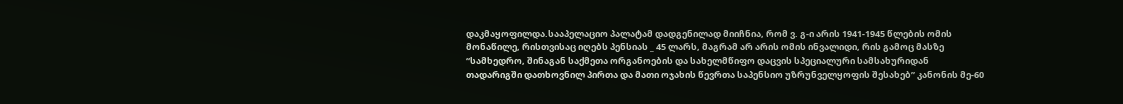დაკმაყოფილდა.სააპელაციო პალატამ დადგენილად მიიჩნია, რომ ვ. გ-ი არის 1941-1945 წლების ომის მონაწილე, რისთვისაც იღებს პენსიას _ 45 ლარს, მაგრამ არ არის ომის ინვალიდი, რის გამოც მასზე “სამხედრო, შინაგან საქმეთა ორგანოების და სახელმწიფო დაცვის სპეციალური სამსახურიდან თადარიგში დათხოვნილ პირთა და მათი ოჯახის წევრთა საპენსიო უზრუნველყოფის შესახებ” კანონის მე-60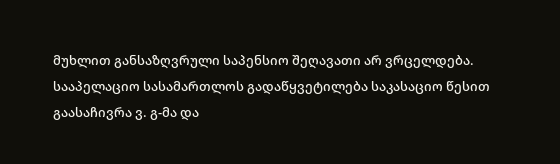მუხლით განსაზღვრული საპენსიო შეღავათი არ ვრცელდება.
სააპელაციო სასამართლოს გადაწყვეტილება საკასაციო წესით გაასაჩივრა ვ. გ-მა და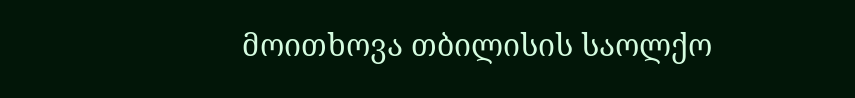მოითხოვა თბილისის საოლქო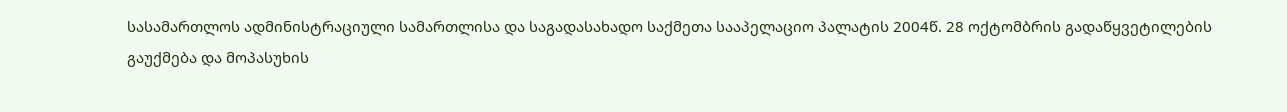სასამართლოს ადმინისტრაციული სამართლისა და საგადასახადო საქმეთა სააპელაციო პალატის 2004წ. 28 ოქტომბრის გადაწყვეტილების გაუქმება და მოპასუხის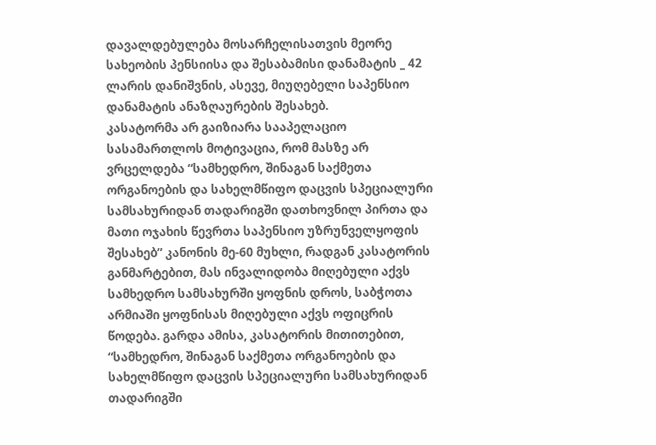დავალდებულება მოსარჩელისათვის მეორე სახეობის პენსიისა და შესაბამისი დანამატის _ 42 ლარის დანიშვნის, ასევე, მიუღებელი საპენსიო დანამატის ანაზღაურების შესახებ.
კასატორმა არ გაიზიარა სააპელაციო სასამართლოს მოტივაცია, რომ მასზე არ ვრცელდება “სამხედრო, შინაგან საქმეთა ორგანოების და სახელმწიფო დაცვის სპეციალური სამსახურიდან თადარიგში დათხოვნილ პირთა და მათი ოჯახის წევრთა საპენსიო უზრუნველყოფის შესახებ” კანონის მე-60 მუხლი, რადგან კასატორის განმარტებით, მას ინვალიდობა მიღებული აქვს სამხედრო სამსახურში ყოფნის დროს, საბჭოთა არმიაში ყოფნისას მიღებული აქვს ოფიცრის წოდება. გარდა ამისა, კასატორის მითითებით, “სამხედრო, შინაგან საქმეთა ორგანოების და სახელმწიფო დაცვის სპეციალური სამსახურიდან თადარიგში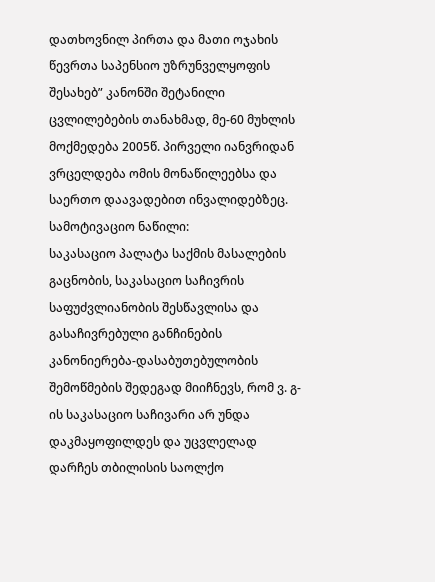დათხოვნილ პირთა და მათი ოჯახის წევრთა საპენსიო უზრუნველყოფის შესახებ” კანონში შეტანილი ცვლილებების თანახმად, მე-60 მუხლის მოქმედება 2005წ. პირველი იანვრიდან ვრცელდება ომის მონაწილეებსა და საერთო დაავადებით ინვალიდებზეც.
სამოტივაციო ნაწილი:
საკასაციო პალატა საქმის მასალების გაცნობის, საკასაციო საჩივრის საფუძვლიანობის შესწავლისა და გასაჩივრებული განჩინების კანონიერება-დასაბუთებულობის შემოწმების შედეგად მიიჩნევს, რომ ვ. გ-ის საკასაციო საჩივარი არ უნდა დაკმაყოფილდეს და უცვლელად დარჩეს თბილისის საოლქო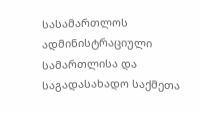სასამართლოს ადმინისტრაციული სამართლისა და საგადასახადო საქმეთა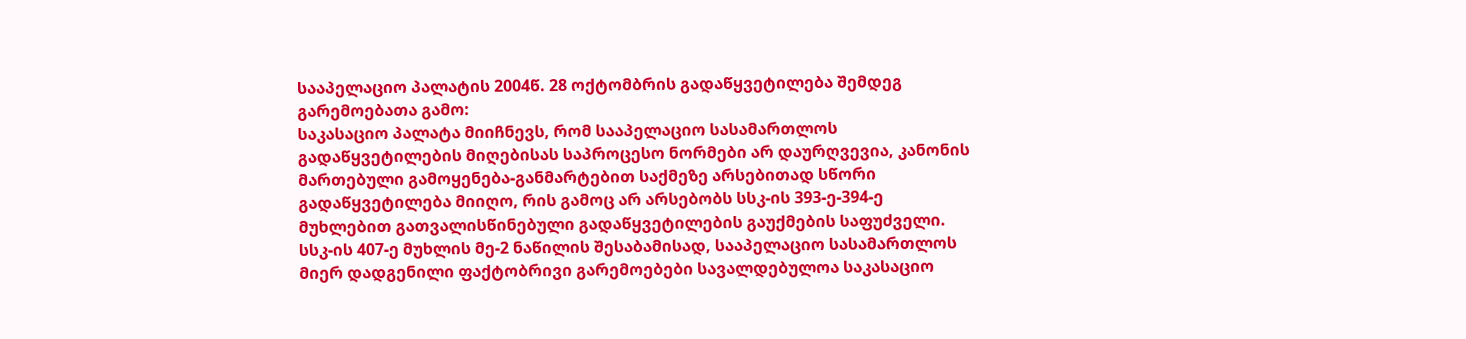სააპელაციო პალატის 2004წ. 28 ოქტომბრის გადაწყვეტილება შემდეგ გარემოებათა გამო:
საკასაციო პალატა მიიჩნევს, რომ სააპელაციო სასამართლოს გადაწყვეტილების მიღებისას საპროცესო ნორმები არ დაურღვევია, კანონის მართებული გამოყენება-განმარტებით საქმეზე არსებითად სწორი გადაწყვეტილება მიიღო, რის გამოც არ არსებობს სსკ-ის 393-ე-394-ე მუხლებით გათვალისწინებული გადაწყვეტილების გაუქმების საფუძველი.
სსკ-ის 407-ე მუხლის მე-2 ნაწილის შესაბამისად, სააპელაციო სასამართლოს მიერ დადგენილი ფაქტობრივი გარემოებები სავალდებულოა საკასაციო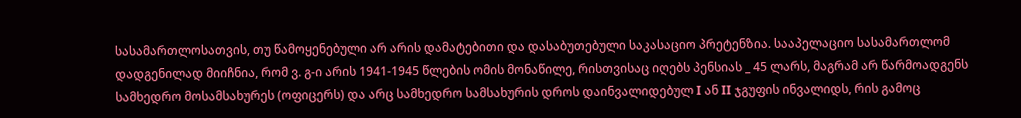სასამართლოსათვის, თუ წამოყენებული არ არის დამატებითი და დასაბუთებული საკასაციო პრეტენზია. სააპელაციო სასამართლომ დადგენილად მიიჩნია, რომ ვ. გ-ი არის 1941-1945 წლების ომის მონაწილე, რისთვისაც იღებს პენსიას _ 45 ლარს, მაგრამ არ წარმოადგენს სამხედრო მოსამსახურეს (ოფიცერს) და არც სამხედრო სამსახურის დროს დაინვალიდებულ I ან II ჯგუფის ინვალიდს, რის გამოც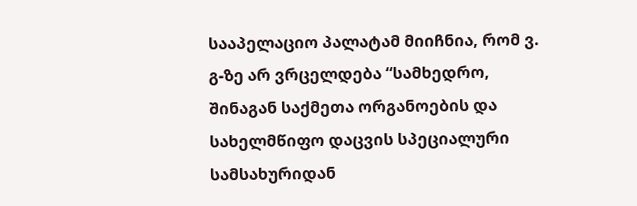სააპელაციო პალატამ მიიჩნია, რომ ვ. გ-ზე არ ვრცელდება “სამხედრო, შინაგან საქმეთა ორგანოების და სახელმწიფო დაცვის სპეციალური სამსახურიდან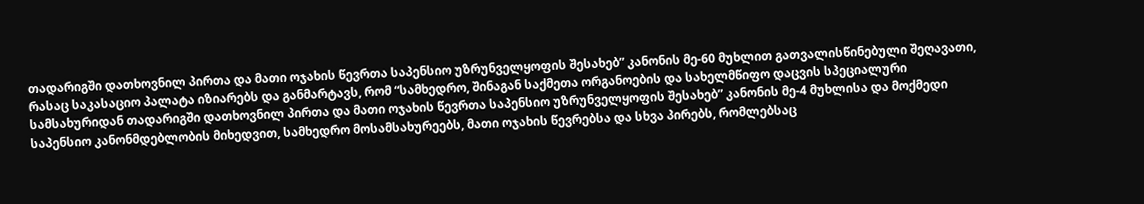თადარიგში დათხოვნილ პირთა და მათი ოჯახის წევრთა საპენსიო უზრუნველყოფის შესახებ” კანონის მე-60 მუხლით გათვალისწინებული შეღავათი, რასაც საკასაციო პალატა იზიარებს და განმარტავს, რომ “სამხედრო, შინაგან საქმეთა ორგანოების და სახელმწიფო დაცვის სპეციალური სამსახურიდან თადარიგში დათხოვნილ პირთა და მათი ოჯახის წევრთა საპენსიო უზრუნველყოფის შესახებ” კანონის მე-4 მუხლისა და მოქმედი საპენსიო კანონმდებლობის მიხედვით, სამხედრო მოსამსახურეებს, მათი ოჯახის წევრებსა და სხვა პირებს, რომლებსაც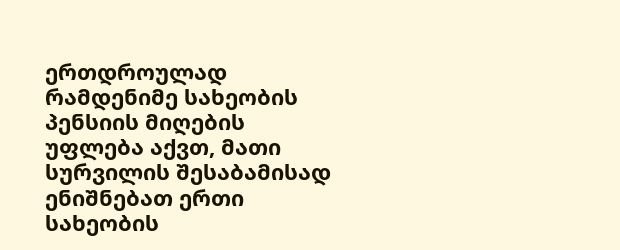ერთდროულად რამდენიმე სახეობის პენსიის მიღების უფლება აქვთ, მათი სურვილის შესაბამისად ენიშნებათ ერთი სახეობის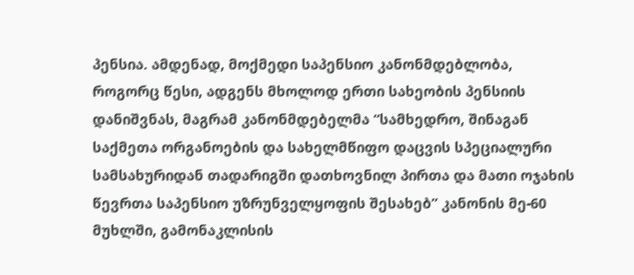პენსია. ამდენად, მოქმედი საპენსიო კანონმდებლობა, როგორც წესი, ადგენს მხოლოდ ერთი სახეობის პენსიის დანიშვნას, მაგრამ კანონმდებელმა “სამხედრო, შინაგან საქმეთა ორგანოების და სახელმწიფო დაცვის სპეციალური სამსახურიდან თადარიგში დათხოვნილ პირთა და მათი ოჯახის წევრთა საპენსიო უზრუნველყოფის შესახებ” კანონის მე-60 მუხლში, გამონაკლისის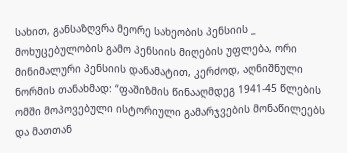სახით, განსაზღვრა მეორე სახეობის პენსიის _ მოხუცებულობის გამო პენსიის მიღების უფლება, ორი მინიმალური პენსიის დანამატით, კერძოდ, აღნიშნული ნორმის თანახმად: “ფაშიზმის წინააღმდეგ 1941-45 წლების ომში მოპოვებული ისტორიული გამარჯვების მონაწილეებს და მათთან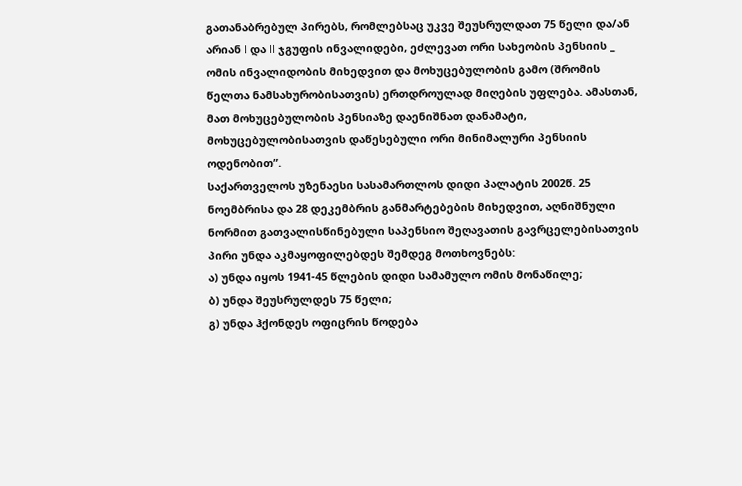გათანაბრებულ პირებს, რომლებსაც უკვე შეუსრულდათ 75 წელი და/ან არიან I და II ჯგუფის ინვალიდები, ეძლევათ ორი სახეობის პენსიის _ ომის ინვალიდობის მიხედვით და მოხუცებულობის გამო (შრომის წელთა ნამსახურობისათვის) ერთდროულად მიღების უფლება. ამასთან, მათ მოხუცებულობის პენსიაზე დაენიშნათ დანამატი, მოხუცებულობისათვის დაწესებული ორი მინიმალური პენსიის ოდენობით”.
საქართველოს უზენაესი სასამართლოს დიდი პალატის 2002წ. 25 ნოემბრისა და 28 დეკემბრის განმარტებების მიხედვით, აღნიშნული ნორმით გათვალისწინებული საპენსიო შეღავათის გავრცელებისათვის პირი უნდა აკმაყოფილებდეს შემდეგ მოთხოვნებს:
ა) უნდა იყოს 1941-45 წლების დიდი სამამულო ომის მონაწილე;
ბ) უნდა შეუსრულდეს 75 წელი;
გ) უნდა ჰქონდეს ოფიცრის წოდება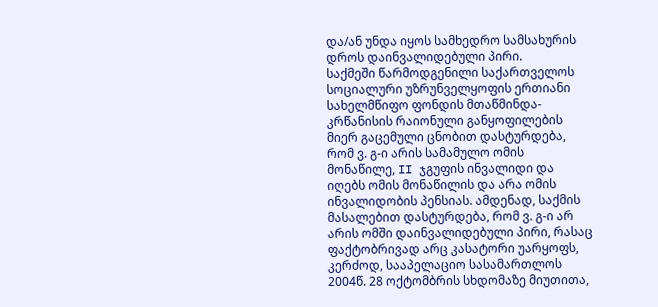და/ან უნდა იყოს სამხედრო სამსახურის დროს დაინვალიდებული პირი.
საქმეში წარმოდგენილი საქართველოს სოციალური უზრუნველყოფის ერთიანი სახელმწიფო ფონდის მთაწმინდა-კრწანისის რაიონული განყოფილების მიერ გაცემული ცნობით დასტურდება, რომ ვ. გ-ი არის სამამულო ომის მონაწილე, II ჯგუფის ინვალიდი და იღებს ომის მონაწილის და არა ომის ინვალიდობის პენსიას. ამდენად, საქმის მასალებით დასტურდება, რომ ვ. გ-ი არ არის ომში დაინვალიდებული პირი, რასაც ფაქტობრივად არც კასატორი უარყოფს, კერძოდ, სააპელაციო სასამართლოს 2004წ. 28 ოქტომბრის სხდომაზე მიუთითა,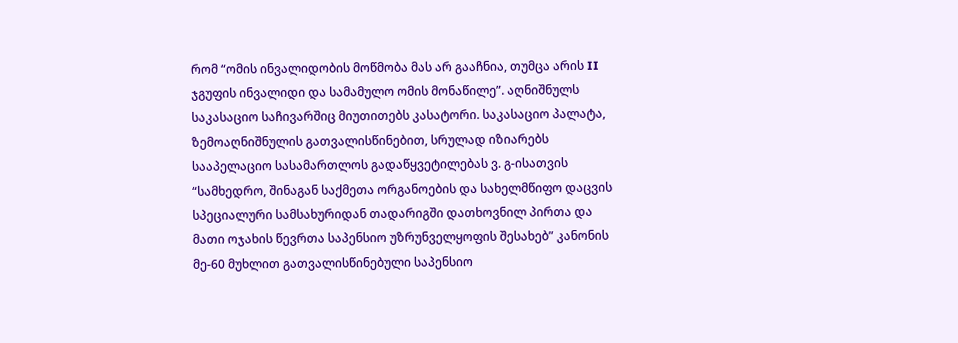რომ “ომის ინვალიდობის მოწმობა მას არ გააჩნია, თუმცა არის II ჯგუფის ინვალიდი და სამამულო ომის მონაწილე”. აღნიშნულს საკასაციო საჩივარშიც მიუთითებს კასატორი. საკასაციო პალატა, ზემოაღნიშნულის გათვალისწინებით, სრულად იზიარებს სააპელაციო სასამართლოს გადაწყვეტილებას ვ. გ-ისათვის “სამხედრო, შინაგან საქმეთა ორგანოების და სახელმწიფო დაცვის სპეციალური სამსახურიდან თადარიგში დათხოვნილ პირთა და მათი ოჯახის წევრთა საპენსიო უზრუნველყოფის შესახებ” კანონის მე-60 მუხლით გათვალისწინებული საპენსიო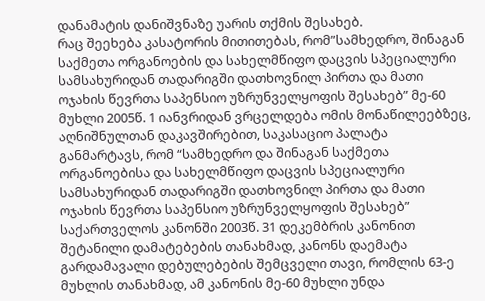დანამატის დანიშვნაზე უარის თქმის შესახებ.
რაც შეეხება კასატორის მითითებას, რომ”სამხედრო, შინაგან საქმეთა ორგანოების და სახელმწიფო დაცვის სპეციალური სამსახურიდან თადარიგში დათხოვნილ პირთა და მათი ოჯახის წევრთა საპენსიო უზრუნველყოფის შესახებ” მე-60 მუხლი 2005წ. 1 იანვრიდან ვრცელდება ომის მონაწილეებზეც, აღნიშნულთან დაკავშირებით, საკასაციო პალატა განმარტავს, რომ “სამხედრო და შინაგან საქმეთა ორგანოებისა და სახელმწიფო დაცვის სპეციალური სამსახურიდან თადარიგში დათხოვნილ პირთა და მათი ოჯახის წევრთა საპენსიო უზრუნველყოფის შესახებ” საქართველოს კანონში 2003წ. 31 დეკემბრის კანონით შეტანილი დამატებების თანახმად, კანონს დაემატა გარდამავალი დებულებების შემცველი თავი, რომლის 63-ე მუხლის თანახმად, ამ კანონის მე-60 მუხლი უნდა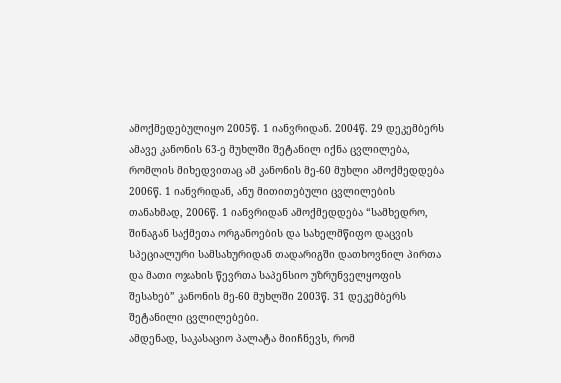ამოქმედებულიყო 2005წ. 1 იანვრიდან. 2004წ. 29 დეკემბერს ამავე კანონის 63-ე მუხლში შეტანილ იქნა ცვლილება, რომლის მიხედვითაც ამ კანონის მე-60 მუხლი ამოქმედდება 2006წ. 1 იანვრიდან, ანუ მითითებული ცვლილების თანახმად, 2006წ. 1 იანვრიდან ამოქმედდება “სამხედრო, შინაგან საქმეთა ორგანოების და სახელმწიფო დაცვის სპეციალური სამსახურიდან თადარიგში დათხოვნილ პირთა და მათი ოჯახის წევრთა საპენსიო უზრუნველყოფის შესახებ” კანონის მე-60 მუხლში 2003წ. 31 დეკემბერს შეტანილი ცვლილებები.
ამდენად, საკასაციო პალატა მიიჩნევს, რომ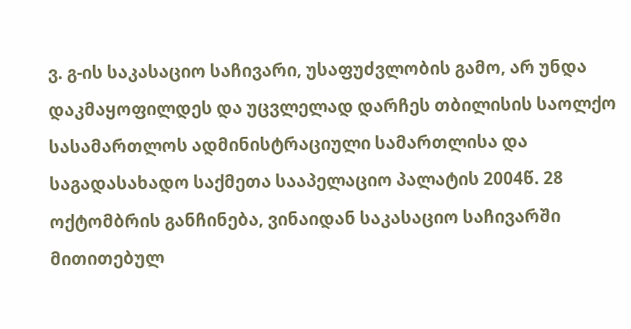ვ. გ-ის საკასაციო საჩივარი, უსაფუძვლობის გამო, არ უნდა დაკმაყოფილდეს და უცვლელად დარჩეს თბილისის საოლქო სასამართლოს ადმინისტრაციული სამართლისა და საგადასახადო საქმეთა სააპელაციო პალატის 2004წ. 28 ოქტომბრის განჩინება, ვინაიდან საკასაციო საჩივარში მითითებულ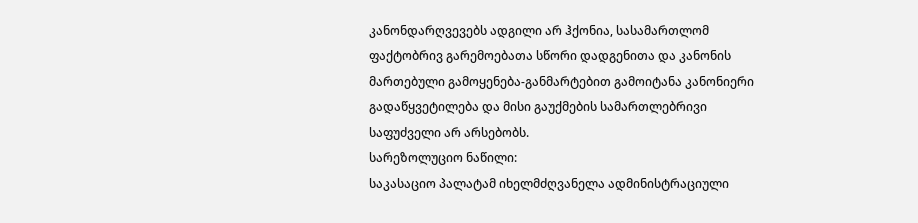კანონდარღვევებს ადგილი არ ჰქონია, სასამართლომ ფაქტობრივ გარემოებათა სწორი დადგენითა და კანონის მართებული გამოყენება-განმარტებით გამოიტანა კანონიერი გადაწყვეტილება და მისი გაუქმების სამართლებრივი საფუძველი არ არსებობს.
სარეზოლუციო ნაწილი:
საკასაციო პალატამ იხელმძღვანელა ადმინისტრაციული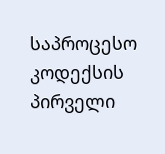საპროცესო კოდექსის პირველი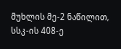მუხლის მე-2 ნაწილით, სსკ-ის 408-ე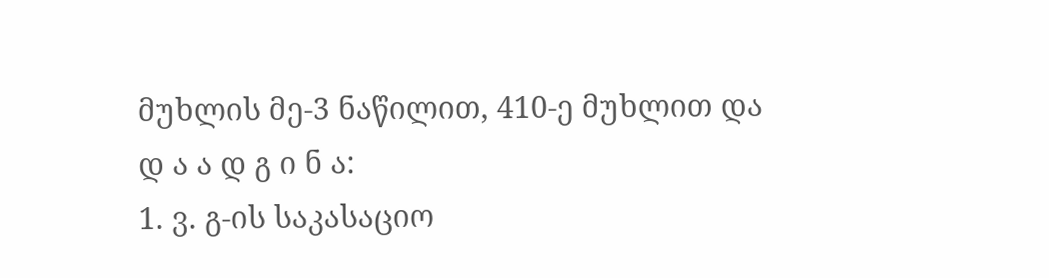მუხლის მე-3 ნაწილით, 410-ე მუხლით და
დ ა ა დ გ ი ნ ა:
1. ვ. გ-ის საკასაციო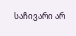საჩივარი არ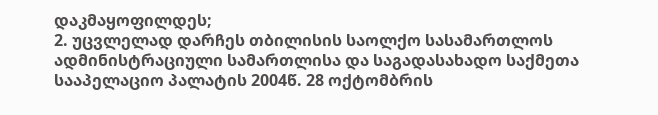დაკმაყოფილდეს;
2. უცვლელად დარჩეს თბილისის საოლქო სასამართლოს ადმინისტრაციული სამართლისა და საგადასახადო საქმეთა სააპელაციო პალატის 2004წ. 28 ოქტომბრის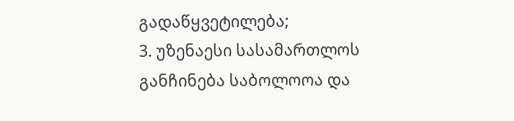გადაწყვეტილება;
3. უზენაესი სასამართლოს განჩინება საბოლოოა და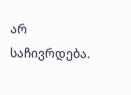არ საჩივრდება.